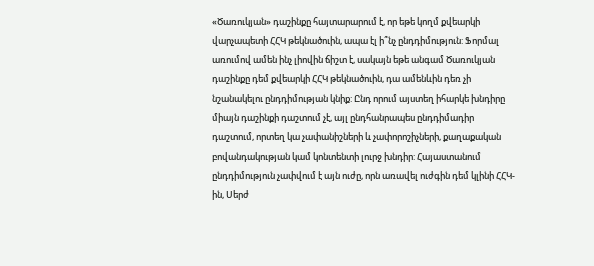«Ծառուկյան» դաշինքը հայտարարում է, որ եթե կողմ քվեարկի վարչապետի ՀՀԿ թեկնածուին, ապա էլ ի՞նչ ընդդիմություն: Ֆորմալ առումով ամեն ինչ լիովին ճիշտ է, սակայն եթե անգամ Ծառուկյան դաշինքը դեմ քվեարկի ՀՀԿ թեկնածուին, դա ամենևին դեռ չի նշանակելու ընդդիմության կնիք: Ընդ որում այստեղ իհարկե խնդիրը միայն դաշինքի դաշտում չէ, այլ ընդհանրապես ընդդիմադիր դաշտում, որտեղ կա չափանիշների և չափորոշիչների, քաղաքական բովանդակության կամ կոնտենտի լուրջ խնդիր: Հայաստանում ընդդիմություն չափվում է այն ուժը, որն առավել ուժգին դեմ կլինի ՀՀԿ-ին, Սերժ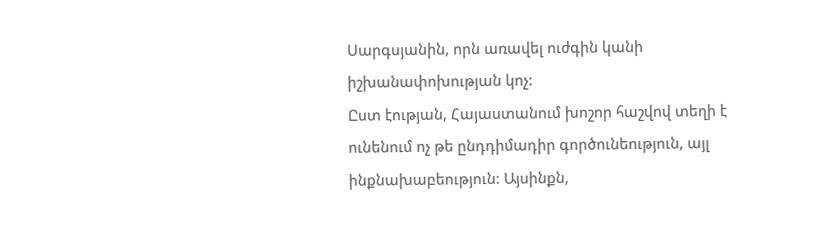Սարգսյանին, որն առավել ուժգին կանի իշխանափոխության կոչ:
Ըստ էության, Հայաստանում խոշոր հաշվով տեղի է ունենում ոչ թե ընդդիմադիր գործունեություն, այլ ինքնախաբեություն: Այսինքն,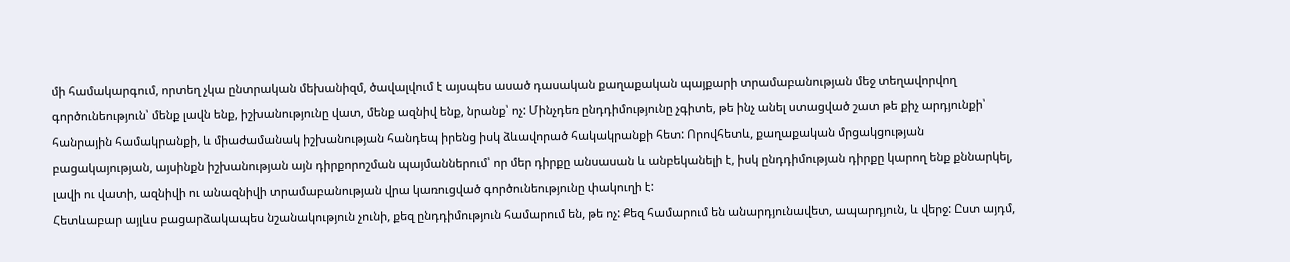մի համակարգում, որտեղ չկա ընտրական մեխանիզմ, ծավալվում է այսպես ասած դասական քաղաքական պայքարի տրամաբանության մեջ տեղավորվող գործունեություն՝ մենք լավն ենք, իշխանությունը վատ, մենք ազնիվ ենք, նրանք՝ ոչ: Մինչդեռ ընդդիմությունը չգիտե, թե ինչ անել ստացված շատ թե քիչ արդյունքի՝ հանրային համակրանքի, և միաժամանակ իշխանության հանդեպ իրենց իսկ ձևավորած հակակրանքի հետ: Որովհետև, քաղաքական մրցակցության բացակայության, այսինքն իշխանության այն դիրքորոշման պայմաններում՝ որ մեր դիրքը անսասան և անբեկանելի է, իսկ ընդդիմության դիրքը կարող ենք քննարկել, լավի ու վատի, ազնիվի ու անազնիվի տրամաբանության վրա կառուցված գործունեությունը փակուղի է:
Հետևաբար այլևս բացարձակապես նշանակություն չունի, քեզ ընդդիմություն համարում են, թե ոչ: Քեզ համարում են անարդյունավետ, ապարդյուն, և վերջ: Ըստ այդմ,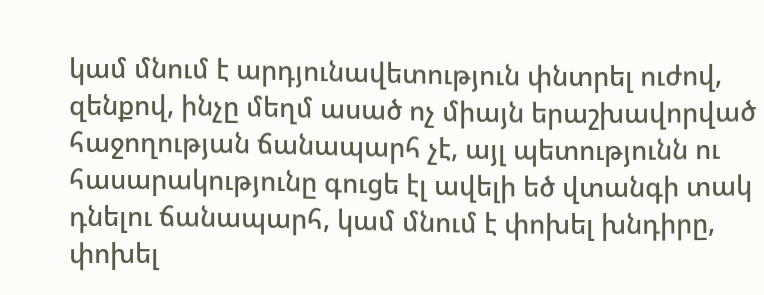կամ մնում է արդյունավետություն փնտրել ուժով, զենքով, ինչը մեղմ ասած ոչ միայն երաշխավորված հաջողության ճանապարհ չէ, այլ պետությունն ու հասարակությունը գուցե էլ ավելի եծ վտանգի տակ դնելու ճանապարհ, կամ մնում է փոխել խնդիրը, փոխել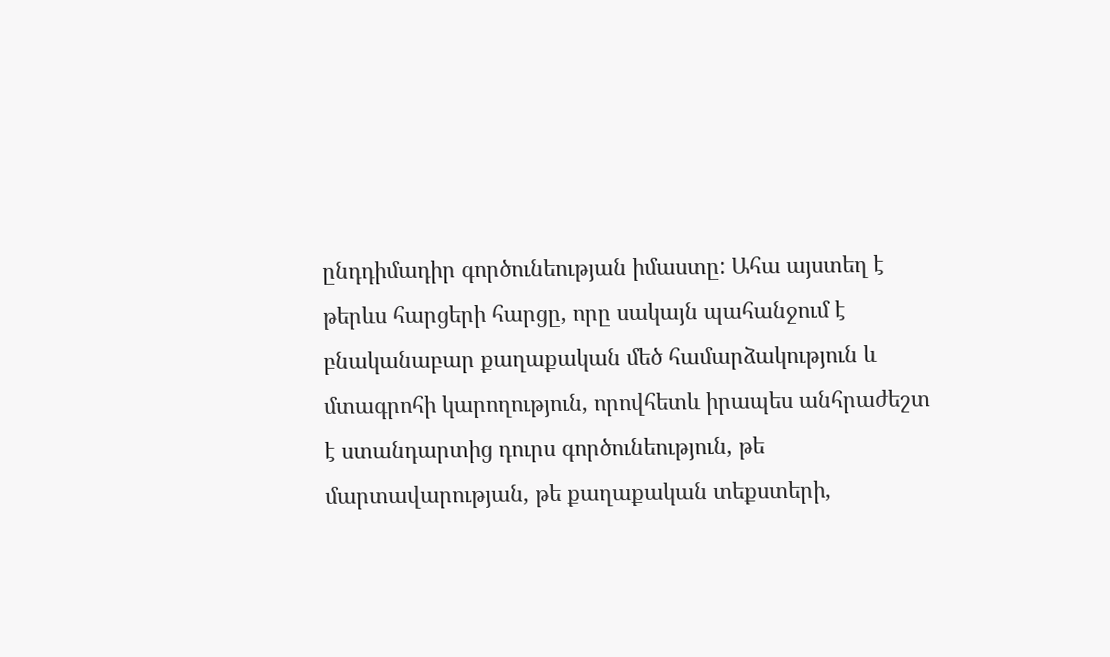ընդդիմադիր գործունեության իմաստը: Ահա այստեղ է թերևս հարցերի հարցը, որը սակայն պահանջում է բնականաբար քաղաքական մեծ համարձակություն և մտագրոհի կարողություն, որովհետև իրապես անհրաժեշտ է ստանդարտից դուրս գործունեություն, թե մարտավարության, թե քաղաքական տեքստերի,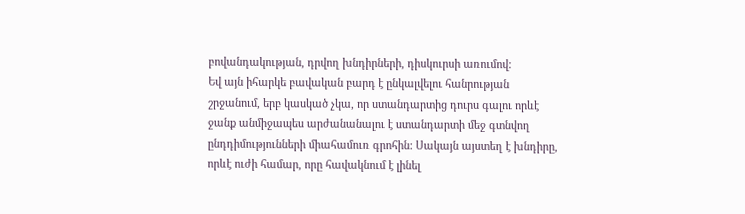բովանդակության, դրվող խնդիրների, դիսկուրսի առումով:
Եվ այն իհարկե բավական բարդ է ընկալվելու հանրության շրջանում, երբ կասկած չկա, որ ստանդարտից դուրս գալու որևէ ջանք անմիջապես արժանանալու է ստանդարտի մեջ գտնվող ընդդիմությունների միահամուռ գրոհին: Սակայն այստեղ է խնդիրը, որևէ ուժի համար, որը հավակնում է լինել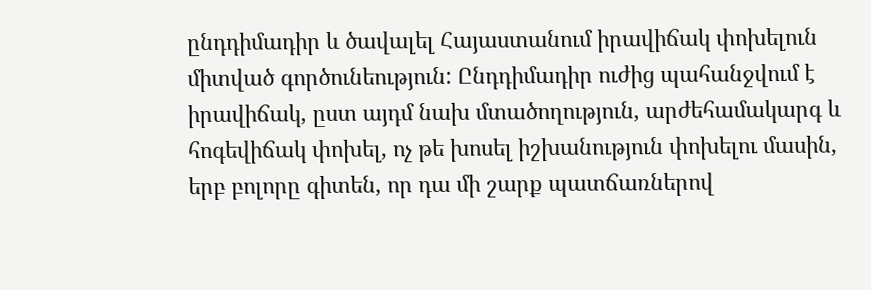ընդդիմադիր և ծավալել Հայաստանում իրավիճակ փոխելուն միտված գործունեություն: Ընդդիմադիր ուժից պահանջվում է իրավիճակ, ըստ այդմ նախ մտածողություն, արժեհամակարգ և հոգեվիճակ փոխել, ոչ թե խոսել իշխանություն փոխելու մասին, երբ բոլորը գիտեն, որ դա մի շարք պատճառներով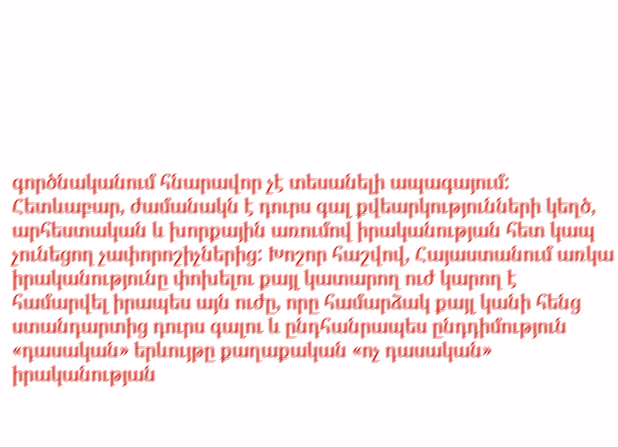գործնականում հնարավոր չէ տեսանելի ապագայում:
Հետևաբար, ժամանակն է դուրս գալ քվեարկությունների կեղծ, արհեստական և խորքային առումով իրականության հետ կապ չունեցող չափորոշիչներից: Խոշոր հաշվով, Հայաստանում առկա իրականությունը փոխելու քայլ կատարող ուժ կարող է համարվել իրապես այն ուժը, որը համարձակ քայլ կանի հենց ստանդարտից դուրս գալու և ընդհանրապես ընդդիմություն «դասական» երևույթը քաղաքական «ոչ դասական» իրականության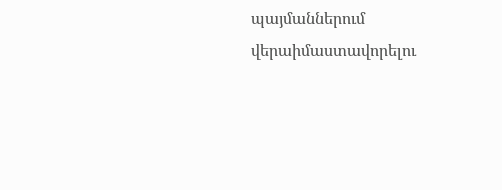պայմաններում վերաիմաստավորելու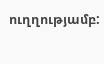ուղղությամբ: